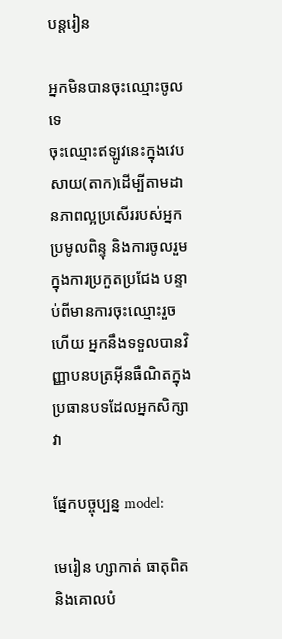បន្តរៀន

អ្នកមិនបានចុះឈ្មោះចូលទេ
ចុះឈ្មោះឥឡូវនេះក្នុងវេបសាយ(តាក)ដើម្បីតាមដានភាពល្អប្រសើររបស់អ្នក ប្រមូលពិន្ទុ និងការចូលរួមក្នុងការប្រកួតប្រជែង បន្ទាប់ពីមានការចុះឈ្មោះរួចហើយ អ្នកនឹងទទួលបានវិញ្ញាបនបត្រអ៊ីនធឺណិតក្នុងប្រធានបទដែលអ្នកសិក្សាវា

ផ្នែកបច្ចុប្បន្ន model:

មេរៀន ហ្សាកាត់ ធាតុពិត និងគោលបំ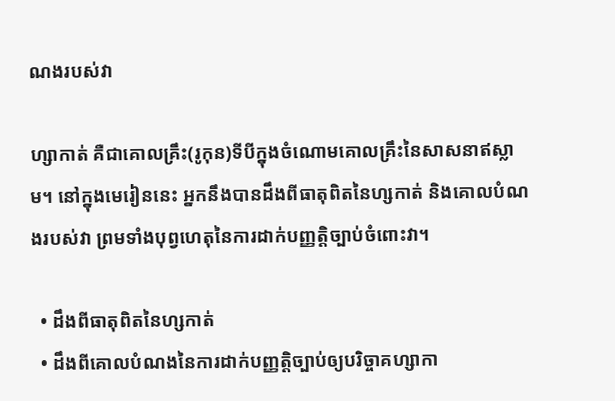ណងរបស់វា

ហ្សាកាត់ គឺជាគោលគ្រឹះ(រូកុន)ទីបីក្នុងចំណោមគោលគ្រឹះនៃសាសនាឥស្លាម។ នៅក្នុងមេរៀននេះ អ្នកនឹងបានដឹងពីធាតុពិតនៃហ្សកាត់ និងគោលបំណងរបស់វា ព្រមទាំងបុព្វហេតុនៃការដាក់បញ្ញត្តិច្បាប់ចំពោះវា។

  • ដឹងពីធាតុពិតនៃហ្សកាត់
  • ដឹងពីគោលបំណងនៃការដាក់បញ្ញត្តិច្បាប់ឲ្យបរិច្ចាគហ្សាកា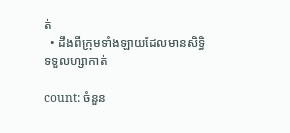ត់
  • ដឹងពីក្រុមទាំងឡាយដែលមានសិទ្ធិទទួលហ្សាកាត់

count: ចំនួន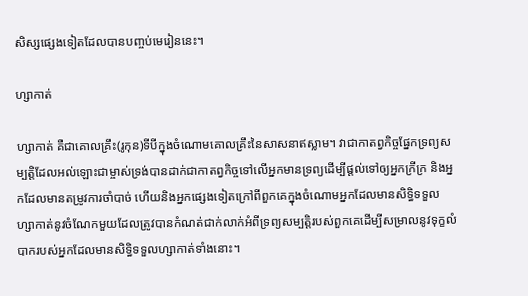សិស្សផ្សេងទៀតដែលបានបញ្ចប់មេរៀននេះ។

ហ្សាកាត់

ហ្សាកាត់ គឺជាគោលគ្រឹះ(រូកុន)ទីបីក្នុងចំណោមគោលគ្រឹះនៃសាសនាឥស្លាម។ វាជាកាតព្វកិច្ចផ្នែកទ្រព្យសម្បត្តិដែលអល់ឡោះជាម្ចាស់ទ្រង់បានដាក់ជាកាតព្វកិច្ចទៅលើអ្នកមានទ្រព្យដើម្បីផ្ដល់ទៅឲ្យអ្នកក្រីក្រ និងអ្នកដែលមានតម្រូវការចាំបាច់ ហើយនិងអ្នកផ្សេងទៀតក្រៅពីពួកគេក្នុងចំណោមអ្នកដែលមានសិទ្ធិទទួលហ្សាកាត់នូវចំណែកមួយដែលត្រូវបានកំណត់ជាក់លាក់អំពីទ្រព្យសម្បត្តិរបស់ពួកគេដើម្បីសម្រាលនូវទុក្ខលំបាករបស់អ្នកដែលមានសិទ្ធិទទួលហ្សាកាត់ទាំងនោះ។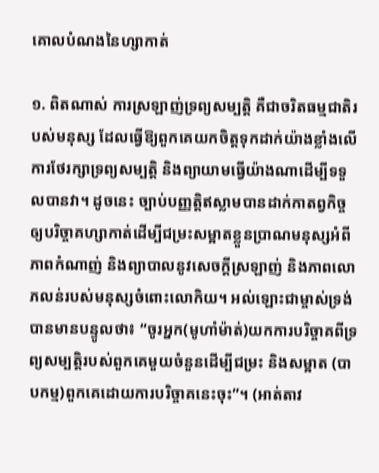គោលបំណងនៃហ្សាកាត់

១. ពិតណាស់ ការស្រឡាញ់ទ្រព្យសម្បត្តិ គឺជាចរិតធម្មជាតិរបស់មនុស្ស ដែលធ្វើឱ្យពួកគេយកចិត្តទុកដាក់យ៉ាងខ្លាំងលើការថែរក្សាទ្រព្យសម្បត្តិ និងព្យាយាមធ្វើយ៉ាងណាដើម្បីទទួលបានវា។ ដូចនេះ ច្បាប់បញ្ញត្តិឥស្លាមបានដាក់កាតព្វកិច្ចឲ្យបរិច្ចាគហ្សាកាត់ដើម្បីជម្រះសម្អាតខ្លួនប្រាណមនុស្សអំពីភាពកំណាញ់ និងព្យាបាលនូវសេចក្តីស្រឡាញ់ និងភាពលោភលន់របស់មនុស្សចំពោះលោកិយ។ អល់ឡោះជាម្ចាស់ទ្រង់បានមានបន្ទូលថា៖ “ចូរអ្នក(មូហាំម៉ាត់)យកការបរិច្ចាគពីទ្រព្យសម្បត្ដិរបស់ពួកគេមួយចំនួនដើម្បីជម្រះ និងសម្អាត (បាបកម្ម)ពួកគេដោយការបរិច្ចាគនេះចុះ”។ (អាត់តាវ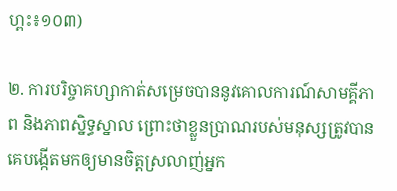ហ្ពះ៖១០៣)

២. ការបរិច្ចាគហ្សាកាត់សម្រេចបាននូវគោលការណ៍សាមគ្គីភាព និងភាពស្និទ្ធស្នាល ព្រោះថាខ្លួនប្រាណរបស់មនុស្សត្រូវបានគេបង្កើតមកឲ្យមានចិត្តស្រលាញ់អ្នក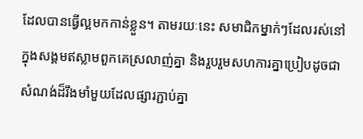ដែលបានធ្វើល្អមកកាន់ខ្លួន។ តាមរយៈនេះ សមាជិកម្នាក់ៗដែលរស់នៅក្នុងសង្គមឥស្លាមពួកគេស្រលាញ់គ្នា និងរួបរួមសហការគ្នាប្រៀបដូចជាសំណង់ដ៏រឹងមាំមួយដែលផ្សារភ្ជាប់គ្នា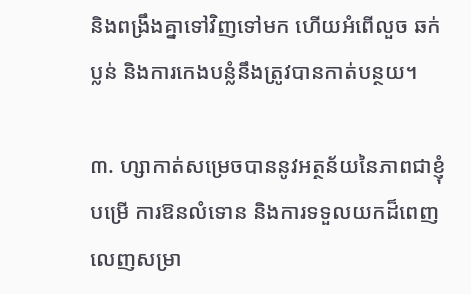និងពង្រឹងគ្នាទៅវិញទៅមក ហើយអំពើលួច ឆក់ ប្លន់ និងការកេងបន្លំនឹងត្រូវបានកាត់បន្ថយ។

៣. ហ្សាកាត់សម្រេចបាននូវអត្ថន័យនៃភាពជាខ្ញុំបម្រើ ការឱនលំទោន និងការទទួលយកដ៏ពេញលេញសម្រា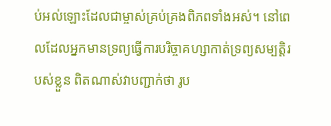ប់អល់ឡោះដែលជាម្ចាស់គ្រប់គ្រងពិភពទាំងអស់។ នៅពេលដែលអ្នកមានទ្រព្យធ្វើការបរិច្ចាគហ្សាកាត់ទ្រព្យសម្បត្តិរបស់ខ្លួន ពិតណាស់វាបញ្ជាក់ថា រូប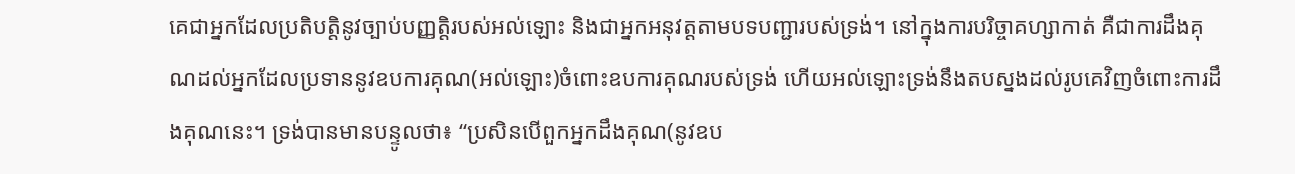គេជាអ្នកដែលប្រតិបត្តិនូវច្បាប់បញ្ញត្តិរបស់អល់ឡោះ និងជាអ្នកអនុវត្តតាមបទបញ្ជារបស់ទ្រង់។ នៅក្នុងការបរិច្ចាគហ្សាកាត់ គឺជាការដឹងគុណដល់អ្នកដែលប្រទាននូវឧបការគុណ(អល់ឡោះ)ចំពោះឧបការគុណរបស់ទ្រង់ ហើយអល់ឡោះទ្រង់នឹងតបស្នងដល់រូបគេវិញចំពោះការដឹងគុណនេះ។ ទ្រង់បានមានបន្ទូលថា៖ “ប្រសិនបើពួកអ្នកដឹងគុណ(នូវឧប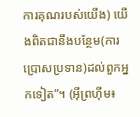ការគុណរបស់យើង) យើងពិតជានឹងបន្ថែម(ការប្រោសប្រទាន)ដល់ពួកអ្នកទៀត”។ (អ៊ីព្រហ៊ីម៖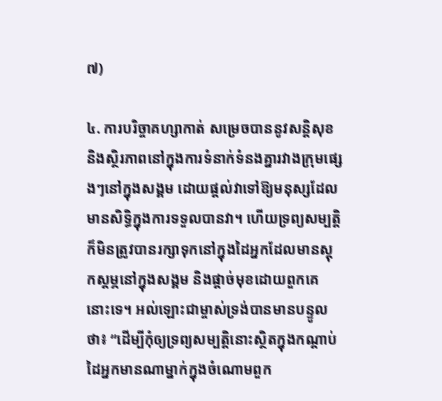៧)

៤. ការបរិច្ចាគហ្សាកាត់ សម្រេចបាននូវសន្តិសុខ និងស្ថិរភាពនៅក្នុងការទំនាក់ទំនងគ្នារវាងក្រុមផ្សេងៗនៅក្នុងសង្គម ដោយផ្តល់វាទៅឱ្យមនុស្សដែលមានសិទ្ធិក្នុងការទទួលបានវា។ ហើយទ្រព្យសម្បត្តិក៏មិនត្រូវបានរក្សាទុកនៅក្នុងដៃអ្នកដែលមានស្តុកស្តម្ភនៅក្នុងសង្គម និងផ្តាច់មុខដោយពួកគេនោះទេ។ អល់ឡោះជាម្ចាស់ទ្រង់បានមានបន្ទូលថា៖ “ដើម្បីកុំឲ្យទ្រព្យសម្បត្ដិនោះស្ថិតក្នុងកណ្ដាប់ដៃអ្នកមានណាម្នាក់ក្នុងចំណោមពួក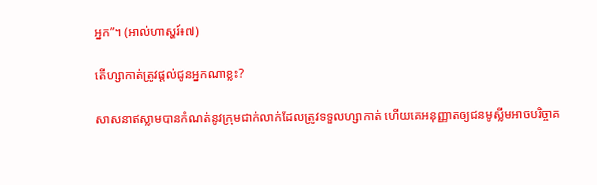អ្នក”។ (អាល់ហាស្ហរ៍៖៧)

តើហ្សាកាត់ត្រូវផ្តល់ជូនអ្នកណាខ្លះ?

សាសនាឥស្លាមបានកំណត់នូវក្រុមជាក់លាក់ដែលត្រូវទទួលហ្សាកាត់ ហើយគេអនុញ្ញាតឲ្យជនមូស្លីមអាចបរិច្ចាគ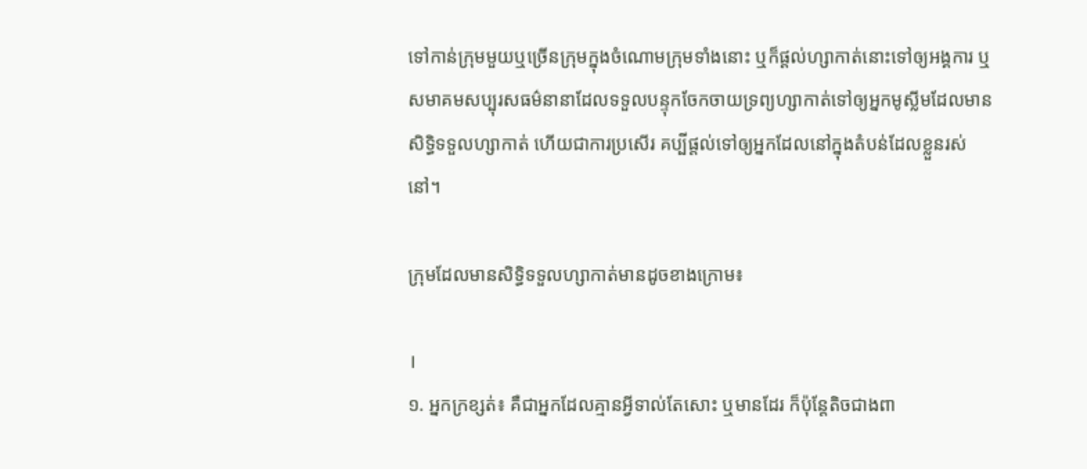ទៅកាន់ក្រុមមួយឬច្រើនក្រុមក្នុងចំណោមក្រុមទាំងនោះ ឬក៏ផ្ដល់ហ្សាកាត់នោះទៅឲ្យអង្គការ ឬសមាគមសប្បុរសធម៌នានាដែលទទួលបន្ទុកចែកចាយទ្រព្យហ្សាកាត់ទៅឲ្យអ្នកមូស្លីមដែលមានសិទ្ធិទទួលហ្សាកាត់ ហើយជាការប្រសើរ គប្បីផ្តល់ទៅឲ្យអ្នកដែលនៅក្នុងតំបន់ដែលខ្លួនរស់នៅ។

ក្រុមដែលមានសិទ្ធិទទួលហ្សាកាត់មានដូចខាងក្រោម៖

١
១. អ្នកក្រខ្សត់៖ គឺជាអ្នកដែលគ្មានអ្វីទាល់តែសោះ ឬមានដែរ ក៏ប៉ុន្តែតិចជាងពា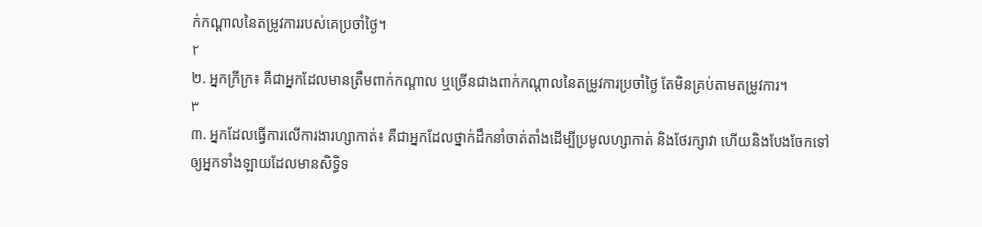ក់កណ្តាលនៃតម្រូវការរបស់គេប្រចាំថ្ងៃ។
٢
២. អ្នកក្រីក្រ៖ គឺជាអ្នកដែលមានត្រឹមពាក់កណ្ដាល ឬច្រើនជាងពាក់កណ្ដាលនៃតម្រូវការប្រចាំថ្ងៃ តែមិនគ្រប់តាមតម្រូវការ។
٣
៣. អ្នកដែលធ្វើការលើការងារហ្សាកាត់៖ គឺជាអ្នកដែលថ្នាក់ដឹកនាំចាត់តាំងដើម្បីប្រមូលហ្សាកាត់ និងថែរក្សាវា ហើយនិងបែងចែកទៅឲ្យអ្នកទាំងឡាយដែលមានសិទ្ធិទ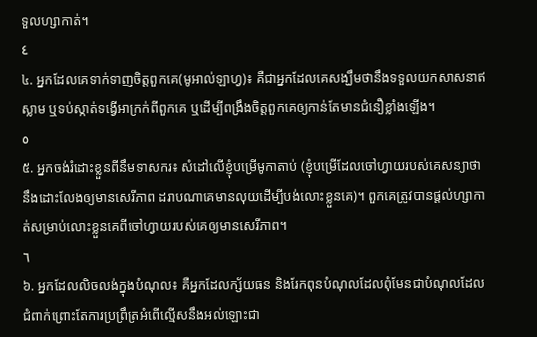ទួលហ្សាកាត់។
٤
៤. អ្នកដែលគេទាក់ទាញចិត្តពួកគេ(មូអាល់ឡាហ្វ)៖ គឺជាអ្នកដែលគេសង្ឃឹមថានឹងទទួលយកសាសនាឥស្លាម ឬទប់ស្កាត់ទង្វើអាក្រក់ពីពួកគេ ឬដើម្បីពង្រឹងចិត្តពួកគេឲ្យកាន់តែមានជំនឿខ្លាំងឡើង។
٥
៥. អ្នកចង់រំដោះខ្លួនពីនឹមទាសករ៖ សំដៅលើខ្ញុំបម្រើមូកាតាប់ (ខ្ញុំបម្រើដែលចៅហ្វាយរបស់គេសន្យាថានឹងដោះលែងឲ្យមានសេរីភាព ដរាបណាគេមានលុយដើម្បីបង់លោះខ្លួនគេ)។ ពួកគេត្រូវបានផ្ដល់ហ្សាកាត់សម្រាប់លោះខ្លួនគេពីចៅហ្វាយរបស់គេឲ្យមានសេរីភាព។
٦
៦. អ្នកដែលលិចលង់ក្នុងបំណុល៖ គឺអ្នកដែលក្ស័យធន និងរែកពុនបំណុលដែលពុំមែនជាបំណុលដែលជំពាក់ព្រោះតែការប្រព្រឹត្រអំពើល្មើសនឹងអល់ឡោះជា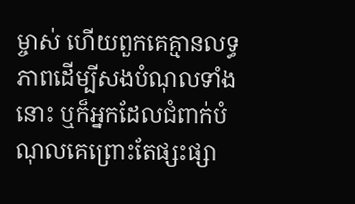ម្ចាស់ ហើយពួកគេគ្មានលទ្ធភាពដើម្បីសងបំណុលទាំងនោះ ឬក៏អ្នកដែលជំពាក់បំណុលគេព្រោះតែផ្សះផ្សា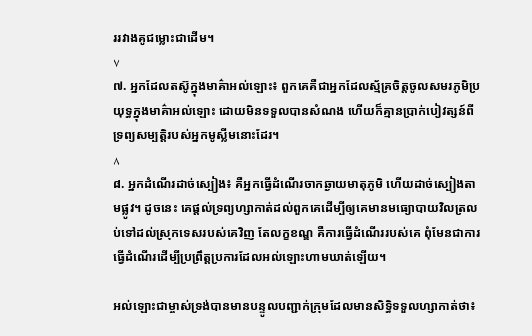ររវាងគូជម្លោះជាដើម។
٧
៧. អ្នកដែលតស៊ូក្នុងមាគ៌ាអល់ឡោះ៖ ពួកគេគឺជាអ្នកដែលស្ម័គ្រចិត្តចូលសមរភូមិប្រយុទ្ធក្នុងមាគ៌ាអល់ឡោះ ដោយមិនទទួលបានសំណង ហើយក៏គ្មានប្រាក់បៀវត្សន៍ពីទ្រព្យសម្បត្តិរបស់អ្នកមូស្លីមនោះដែរ។
٨
៨. អ្នកដំណើរដាច់ស្បៀង៖ គឺអ្នកធ្វើដំណើរចាកឆ្ងាយមាតុភូមិ ហើយដាច់ស្បៀងតាមផ្លូវ។ ដូចនេះ គេផ្តល់ទ្រព្យហ្សាកាត់ដល់ពួកគេដើម្បីឲ្យគេមានមធ្យោបាយវិលត្រលប់ទៅដល់ស្រុកទេសរបស់គេវិញ តែលក្ខខណ្ឌ គឺការធ្វើដំណើររបស់គេ ពុំមែនជាការធ្វើដំណើរដើម្បីប្រព្រឹត្តប្រការដែលអល់ឡោះហាមឃាត់ឡើយ។

អល់ឡោះជាម្ចាស់ទ្រង់បានមានបន្ទូលបញ្ជាក់ក្រុមដែលមានសិទ្ធិទទួលហ្សាកាត់ថា៖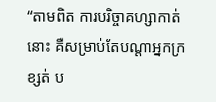“តាមពិត ការបរិច្ចាគហ្សាកាត់នោះ គឺសម្រាប់តែបណ្ដាអ្នកក្រខ្សត់ ប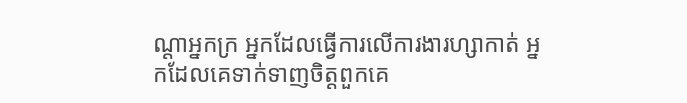ណ្ដាអ្នកក្រ អ្នកដែលធ្វើការលើការងារហ្សាកាត់ អ្នកដែលគេទាក់ទាញចិត្តពួកគេ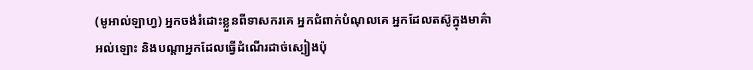(មូអាល់ឡាហ្វ) អ្នកចង់រំដោះខ្លួនពីទាសករគេ អ្នកជំពាក់បំណុលគេ អ្នកដែលតស៊ូក្នុងមាគ៌ាអល់ឡោះ និងបណ្ដាអ្នកដែលធ្វើដំណើរដាច់ស្បៀងប៉ុ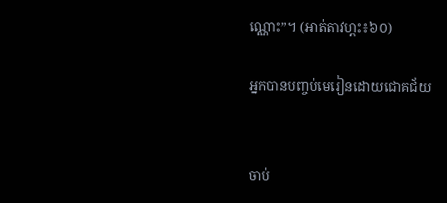ណ្ណោះ”។ (អាត់តាវហ្ពះ៖៦០)

អ្នកបានបញ្ចប់មេរៀនដោយជោគជ័យ


ចាប់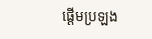ផ្តើមប្រឡង